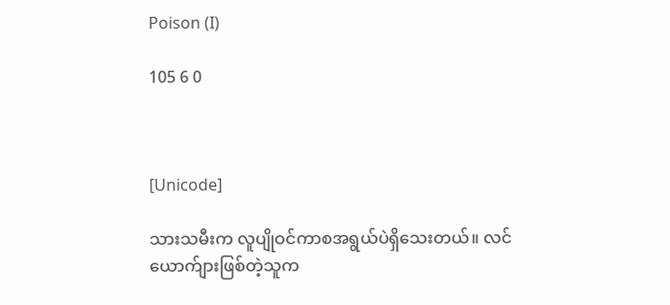Poison (I)

105 6 0



[Unicode]

သားသမီးက လူပျိုဝင်ကာစအရွယ်ပဲရှိသေးတယ်။ လင်ယောက်ျားဖြစ်တဲ့သူက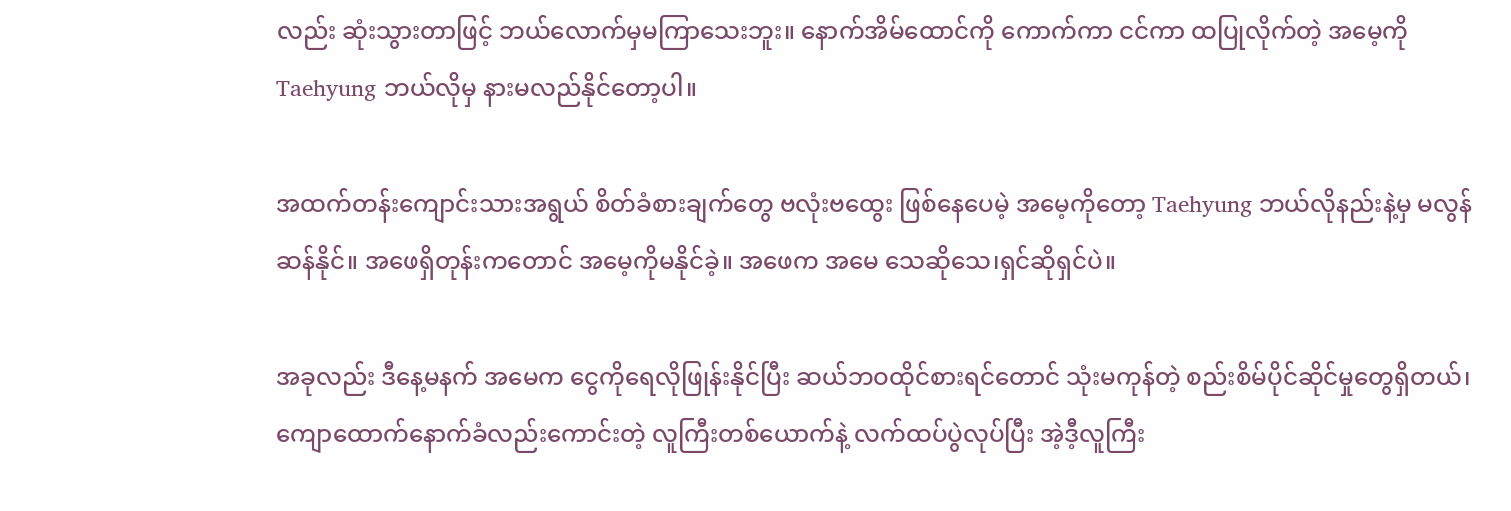လည်း ဆုံးသွားတာဖြင့် ဘယ်လောက်မှမကြာသေးဘူး။ နောက်အိမ်ထောင်ကို ကောက်ကာ ငင်ကာ ထပြုလိုက်တဲ့ အမေ့ကို Taehyung ဘယ်လိုမှ နားမလည်နိုင်တော့ပါ။

အထက်တန်းကျောင်းသားအရွယ် စိတ်ခံစားချက်တွေ ဗလုံးဗထွေး ဖြစ်နေပေမဲ့ အမေ့ကိုတော့ Taehyung ဘယ်လိုနည်းနဲ့မှ မလွန်ဆန်နိုင်။ အဖေရှိတုန်းကတောင် အမေ့ကိုမနိုင်ခဲ့။ အဖေက အမေ သေဆိုသေ၊ရှင်ဆိုရှင်ပဲ။

အခုလည်း ဒီနေ့မနက် အမေက ငွေကိုရေလိုဖြုန်းနိုင်ပြီး ဆယ်ဘဝထိုင်စားရင်တောင် သုံးမကုန်တဲ့ စည်းစိမ်ပိုင်ဆိုင်မှုတွေရှိတယ်၊ ကျောထောက်နောက်ခံလည်းကောင်းတဲ့ လူကြီးတစ်ယောက်နဲ့ လက်ထပ်ပွဲလုပ်ပြီး အဲ့ဒီ့လူကြီး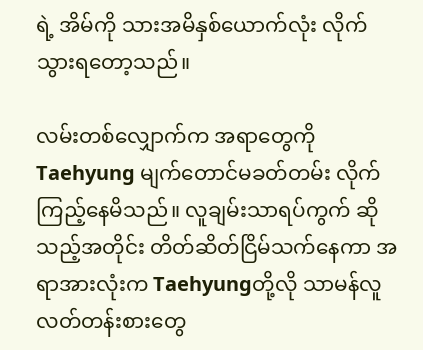ရဲ့ အိမ်ကို သားအမိနှစ်ယောက်လုံး လိုက်သွားရတော့သည်။

လမ်းတစ်လျှောက်က အရာတွေကို Taehyung မျက်တောင်မခတ်တမ်း လိုက်ကြည့်နေမိသည်။ လူချမ်းသာရပ်ကွက် ဆိုသည့်အတိုင်း တိတ်ဆိတ်ငြိမ်သက်နေကာ အရာအားလုံးက Taehyungတို့လို သာမန်လူလတ်တန်းစားတွေ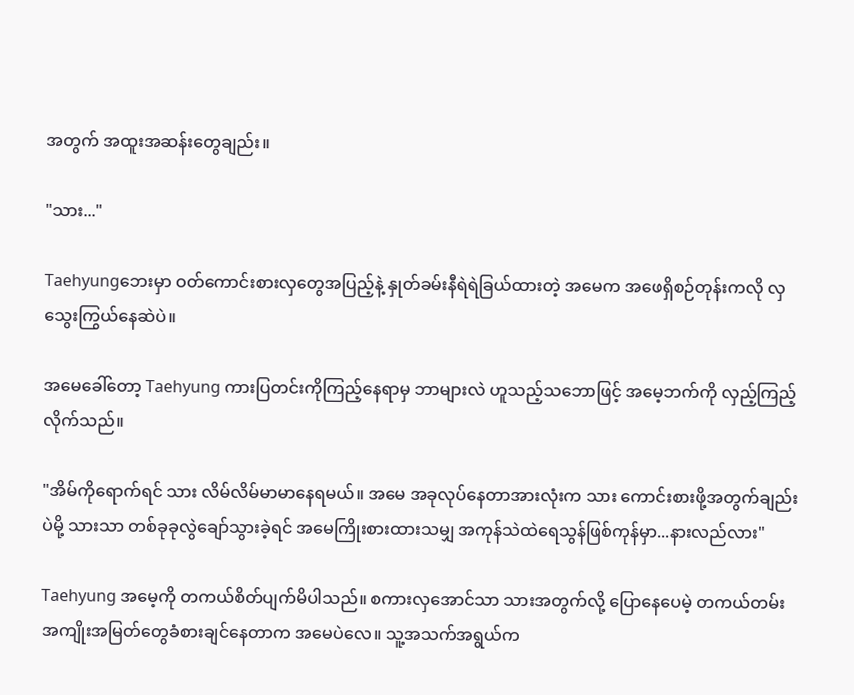အတွက် အထူးအဆန်းတွေချည်း။

"သား..."

Taehyungဘေးမှာ ဝတ်ကောင်းစားလှတွေအပြည့်နဲ့ နှုတ်ခမ်းနီရဲရဲခြယ်ထားတဲ့ အမေက အဖေရှိစဉ်တုန်းကလို လှသွေးကြွယ်နေဆဲပဲ။

အမေခေါ်တော့ Taehyung ကားပြတင်းကိုကြည့်နေရာမှ ဘာများလဲ ဟူသည့်သဘောဖြင့် အမေ့ဘက်ကို လှည့်ကြည့်လိုက်သည်။

"အိမ်ကိုရောက်ရင် သား လိမ်လိမ်မာမာနေရမယ်။ အမေ အခုလုပ်နေတာအားလုံးက သား ကောင်းစားဖို့အတွက်ချည်းပဲမို့ သားသာ တစ်ခုခုလွဲချော်သွားခဲ့ရင် အမေကြိုးစားထားသမျှ အကုန်သဲထဲရေသွန်ဖြစ်ကုန်မှာ...နားလည်လား"

Taehyung အမေ့ကို တကယ်စိတ်ပျက်မိပါသည်။ စကားလှအောင်သာ သားအတွက်လို့ ပြောနေပေမဲ့ တကယ်တမ်းအကျိုးအမြတ်တွေခံစားချင်နေတာက အမေပဲလေ။ သူ့အသက်အရွယ်က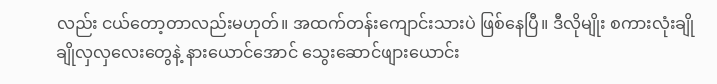လည်း ငယ်တော့တာလည်းမဟုတ်။ အထက်တန်းကျောင်းသားပဲ ဖြစ်နေပြီ။ ဒီလိုမျိုး စကားလုံးချိုချိုလှလှလေးတွေနဲ့ နားယောင်အောင် သွေးဆောင်ဖျားယောင်း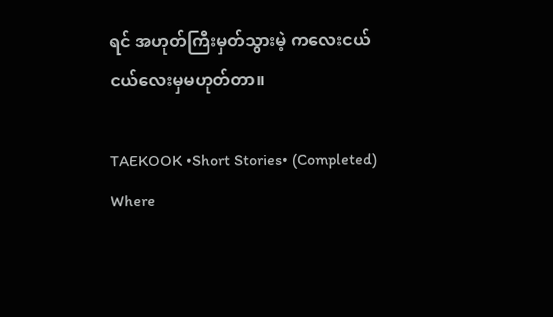ရင် အဟုတ်ကြီးမှတ်သွားမဲ့ ကလေးငယ်ငယ်လေးမှမဟုတ်တာ။

TAEKOOK •Short Stories• (Completed) Where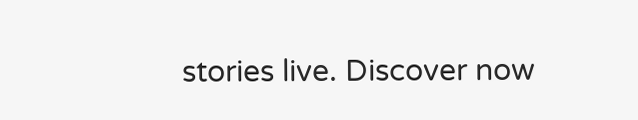stories live. Discover now